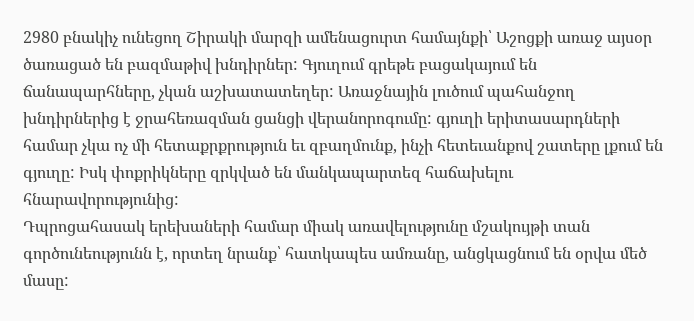2980 բնակիչ ունեցող Շիրակի մարզի ամենացուրտ համայնքի՝ Աշոցքի առաջ այսօր ծառացած են բազմաթիվ խնդիրներ: Գյուղում գրեթե բացակայում են ճանապարհները, չկան աշխատատեղեր: Առաջնային լուծում պահանջող խնդիրներից է ջրահեռազման ցանցի վերանորոգումը: գյուղի երիտասարդների համար չկա ոչ մի հետաքրքրություն եւ զբաղմունք, ինչի հետեւանքով շատերը լքում են գյուղը: Իսկ փոքրիկները զրկված են մանկապարտեզ հաճախելու հնարավորությունից:
Դպրոցահասակ երեխաների համար միակ առավելությունը մշակույթի տան գործունեությունն է, որտեղ նրանք՝ հատկապես ամռանը, անցկացնում են օրվա մեծ մասը: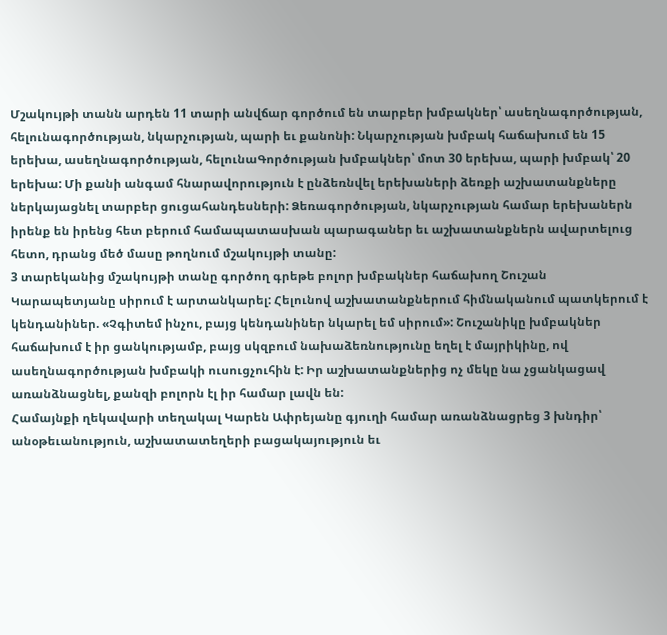Մշակույթի տանն արդեն 11 տարի անվճար գործում են տարբեր խմբակներ՝ ասեղնագործության, հելունագործության, նկարչության, պարի եւ քանոնի: Նկարչության խմբակ հաճախում են 15 երեխա, ասեղնագործության, հելունաԳործության խմբակներ՝ մոտ 30 երեխա, պարի խմբակ՝ 20 երեխա: Մի քանի անգամ հնարավորություն է ընձեռնվել երեխաների ձեռքի աշխատանքները ներկայացնել տարբեր ցուցահանդեսների: Ձեռագործության, նկարչության համար երեխաներն իրենք են իրենց հետ բերում համապատասխան պարագաներ եւ աշխատանքներն ավարտելուց հետո, դրանց մեծ մասը թողնում մշակույթի տանը:
3 տարեկանից մշակույթի տանը գործող գրեթե բոլոր խմբակներ հաճախող Շուշան Կարապետյանը սիրում է արտանկարել: Հելունով աշխատանքներում հիմնականում պատկերում է կենդանիներ. «Չգիտեմ ինչու, բայց կենդանիներ նկարել եմ սիրում»: Շուշանիկը խմբակներ հաճախում է իր ցանկությամբ, բայց սկզբում նախաձեռնությունը եղել է մայրիկինը, ով ասեղնագործության խմբակի ուսուցչուհին է: Իր աշխատանքներից ոչ մեկը նա չցանկացավ առանձնացնել, քանզի բոլորն էլ իր համար լավն են:
Համայնքի ղեկավարի տեղակալ Կարեն Ափրեյանը գյուղի համար առանձնացրեց 3 խնդիր՝ անօթեւանություն, աշխատատեղերի բացակայություն եւ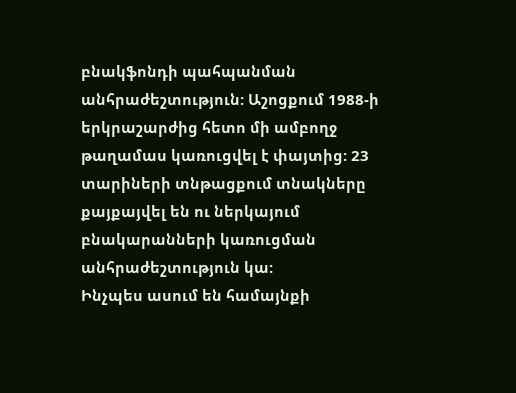բնակֆոնդի պահպանման անհրաժեշտություն: Աշոցքում 1988-ի երկրաշարժից հետո մի ամբողջ թաղամաս կառուցվել է փայտից: 23 տարիների տնթացքում տնակները քայքայվել են ու ներկայում բնակարանների կառուցման անհրաժեշտություն կա:
Ինչպես ասում են համայնքի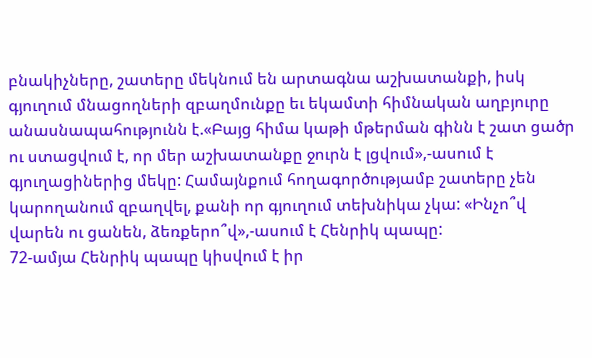բնակիչները, շատերը մեկնում են արտագնա աշխատանքի, իսկ գյուղում մնացողների զբաղմունքը եւ եկամտի հիմնական աղբյուրը անասնապահությունն է.«Բայց հիմա կաթի մթերման գինն է շատ ցածր ու ստացվում է, որ մեր աշխատանքը ջուրն է լցվում»,-ասում է գյուղացիներից մեկը: Համայնքում հողագործությամբ շատերը չեն կարողանում զբաղվել, քանի որ գյուղում տեխնիկա չկա: «Ինչո՞վ վարեն ու ցանեն, ձեռքերո՞վ»,-ասում է Հենրիկ պապը:
72-ամյա Հենրիկ պապը կիսվում է իր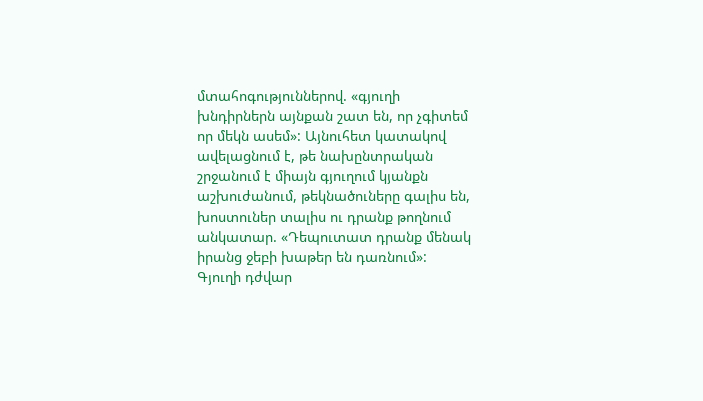մտահոգություններով. «գյուղի խնդիրներն այնքան շատ են, որ չգիտեմ որ մեկն ասեմ»: Այնուհետ կատակով ավելացնում է, թե նախընտրական շրջանում է միայն գյուղում կյանքն աշխուժանում, թեկնածուները գալիս են, խոստուներ տալիս ու դրանք թողնում անկատար. «Դեպուտատ դրանք մենակ իրանց ջեբի խաթեր են դառնում»:
Գյուղի դժվար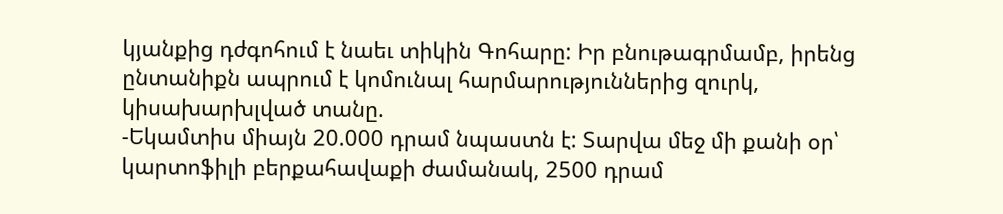կյանքից դժգոհում է նաեւ տիկին Գոհարը: Իր բնութագրմամբ, իրենց ընտանիքն ապրում է կոմունալ հարմարություններից զուրկ, կիսախարխլված տանը.
-Եկամտիս միայն 20.000 դրամ նպաստն է: Տարվա մեջ մի քանի օր՝ կարտոֆիլի բերքահավաքի ժամանակ, 2500 դրամ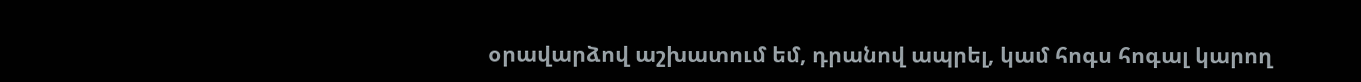օրավարձով աշխատում եմ, դրանով ապրել, կամ հոգս հոգալ կարող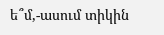ե՞մ,-ասում տիկին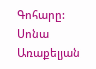Գոհարը:
Սոնա Առաքելյան